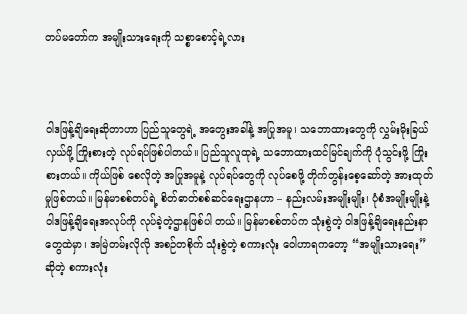တပ်မတော်က အမျိုးသားရေးကို သစ္စာစောင့်ရဲ့လား



ဝါဒဖြန့်ချိရေးဆိုတာဟာ ပြည်သူတွေရဲ့ အတွေးအခါ်နဲ့ အပြုအမူ၊ သဘောထားတွေကို လွှမ်းမိုးခြယ်လှယ်ဖို့ ကြိုးစားတဲ့ လုပ်ရပ်ဖြစ်ပါတယ်။ ပြည်သူလူထုရဲ့ သဘောထားထင်မြင်ချက်ကို ပုံသွင်းဖို့ ကြိုးစားတယ်။ ကိုယ်ဖြစ် စေလိုတဲ့ အပြုအမူနဲ့ လုပ်ရပ်တွေကို လုပ်စေဖို့ တိုက်တွန်းစေ့ဆော်တဲ့ အားထုတ်မှုဖြစ်တယ်။ မြန်မာစစ်တပ်ရဲ့ စိတ်ဓာတ်စစ်ဆင်ရေးဌာနဟာ – နည်းလမ်းအမျိုးမျိုး၊ ပုံစံအမျိုးမျိုးနဲ့ ဝါဒဖြန့်ချိရေးအလုပ်ကို လုပ်ခဲ့တဲ့ဌာနဖြစ်ပါ တယ်။ မြန်မာစစ်တပ်က သုံးစွဲတဲ့ ဝါဒဖြန့်ချိရေးနည်းနာတွေထဲမှာ၊ အမြဲတမ်းလိုလို အစဉ်တစိုက် သုံးစွဲတဲ့ စကားလုံး ဝေါဟာရကတော့ “အမျိုးသားရေး” ဆိုတဲ့ စကားလုံး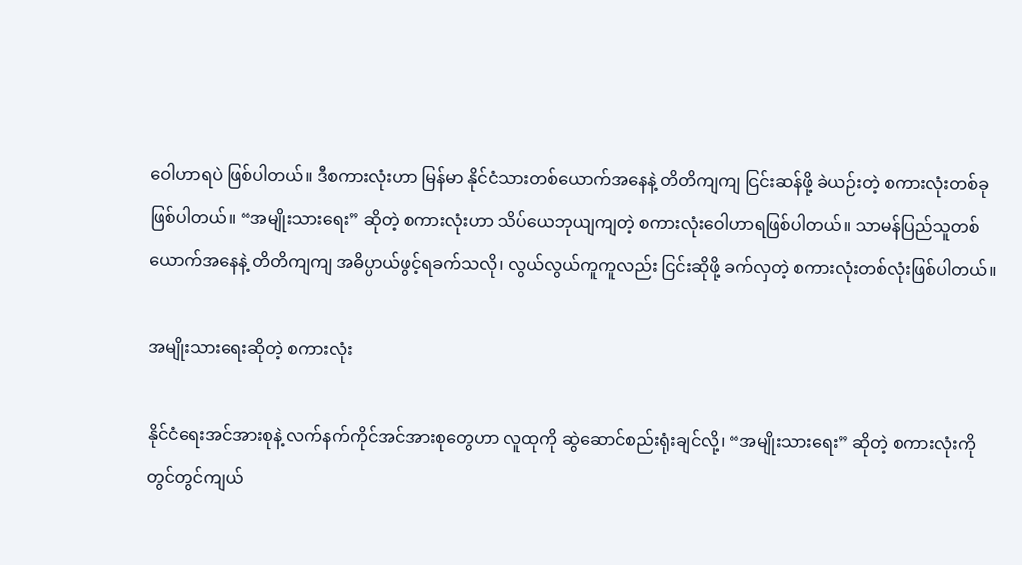ဝေါဟာရပဲ ဖြစ်ပါတယ်။ ဒီစကားလုံးဟာ မြန်မာ နိုင်ငံသားတစ်ယောက်အနေနဲ့ တိတိကျကျ ငြင်းဆန်ဖို့ ခဲယဉ်းတဲ့ စကားလုံးတစ်ခုဖြစ်ပါတယ်။ “အမျိုးသားရေး” ဆိုတဲ့ စကားလုံးဟာ သိပ်ယေဘုယျကျတဲ့ စကားလုံးဝေါဟာရဖြစ်ပါတယ်။ သာမန်ပြည်သူတစ်ယောက်အနေနဲ့ တိတိကျကျ အဓိပ္ပာယ်ဖွင့်ရခက်သလို၊ လွယ်လွယ်ကူကူလည်း ငြင်းဆိုဖို့ ခက်လှတဲ့ စကားလုံးတစ်လုံးဖြစ်ပါတယ်။

အမျိုးသားရေးဆိုတဲ့ စကားလုံး

နိုင်ငံရေးအင်အားစုနဲ့ လက်နက်ကိုင်အင်အားစုတွေဟာ လူထုကို ဆွဲဆောင်စည်းရုံးချင်လို့၊ “အမျိုးသားရေး” ဆိုတဲ့ စကားလုံးကို တွင်တွင်ကျယ်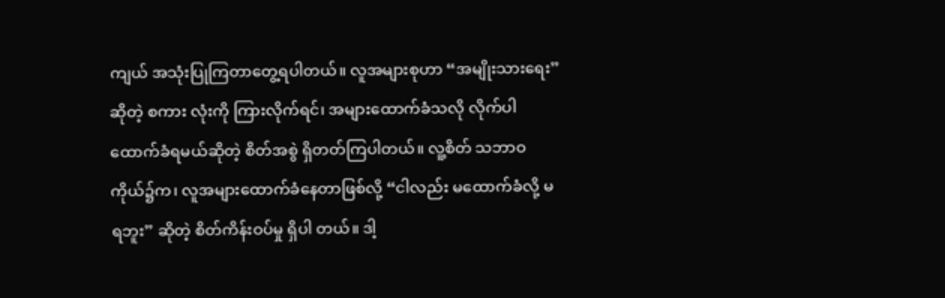ကျယ် အသုံးပြုကြတာတွေ့ရပါတယ်။ လူအများစုဟာ “အမျိုးသားရေး” ဆိုတဲ့ စကား လုံးကို ကြားလိုက်ရင်၊ အများထောက်ခံသလို လိုက်ပါထောက်ခံရမယ်ဆိုတဲ့ စိတ်အစွဲ ရှိတတ်ကြပါတယ်။ လူ့စိတ် သဘာဝကိုယ်၌က၊ လူအများထောက်ခံနေတာဖြစ်လို့ “ငါလည်း မထောက်ခံလို့ မရဘူး” ဆိုတဲ့ စိတ်ကိန်းဝပ်မှု ရှိပါ တယ်။ ဒါ့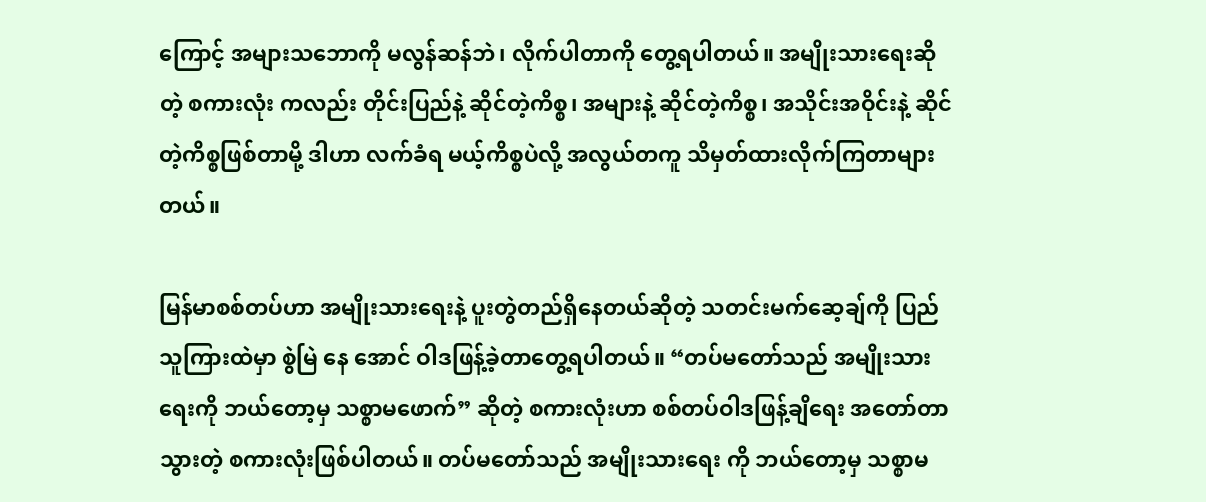ကြောင့် အများသဘောကို မလွန်ဆန်ဘဲ၊ လိုက်ပါတာကို တွေ့ရပါတယ်။ အမျိုးသားရေးဆိုတဲ့ စကားလုံး ကလည်း တိုင်းပြည်နဲ့ ဆိုင်တဲ့ကိစ္စ၊ အများနဲ့ ဆိုင်တဲ့ကိစ္စ၊ အသိုင်းအဝိုင်းနဲ့ ဆိုင်တဲ့ကိစ္စဖြစ်တာမို့ ဒါဟာ လက်ခံရ မယ့်ကိစ္စပဲလို့ အလွယ်တကူ သိမှတ်ထားလိုက်ကြတာများတယ်။

မြန်မာစစ်တပ်ဟာ အမျိုးသားရေးနဲ့ ပူးတွဲတည်ရှိနေတယ်ဆိုတဲ့ သတင်းမက်ဆေ့ချ်ကို ပြည်သူကြားထဲမှာ စွဲမြဲ နေ အောင် ဝါဒဖြန့်ခဲ့တာတွေ့ရပါတယ်။ “တပ်မတော်သည် အမျိုးသားရေးကို ဘယ်တော့မှ သစ္စာမဖောက်” ဆိုတဲ့ စကားလုံးဟာ စစ်တပ်ဝါဒဖြန့်ချိရေး အတော်တာသွားတဲ့ စကားလုံးဖြစ်ပါတယ်။ တပ်မတော်သည် အမျိုးသားရေး ကို ဘယ်တော့မှ သစ္စာမ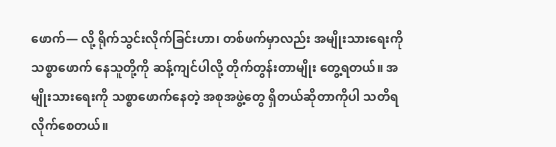ဖောက်— လို့ ရိုက်သွင်းလိုက်ခြင်းဟာ၊ တစ်ဖက်မှာလည်း အမျိုးသားရေးကို သစ္စာဖောက် နေသူတို့ကို ဆန့်ကျင်ပါလို့ တိုက်တွန်းတာမျိုး တွေ့ရတယ်။ အမျိုးသားရေးကို သစ္စာဖောက်နေတဲ့ အစုအဖွဲ့တွေ ရှိတယ်ဆိုတာကိုပါ သတိရလိုက်စေတယ်။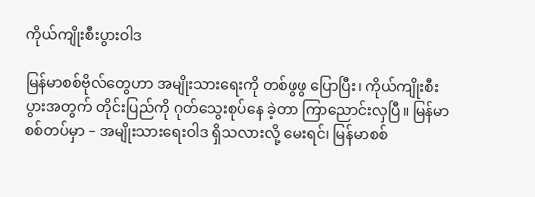ကိုယ်ကျိုးစီးပွားဝါဒ

မြန်မာစစ်ဗိုလ်တွေဟာ အမျိုးသားရေးကို တစ်ဖွဖွ ပြောပြီး၊ ကိုယ်ကျိုးစီးပွားအတွက် တိုင်းပြည်ကို ဂုတ်သွေးစုပ်နေ ခဲ့တာ ကြာညောင်းလှပြီ။ မြန်မာစစ်တပ်မှာ – အမျိုးသားရေးဝါဒ ရှိသလားလို့ မေးရင်၊ မြန်မာစစ်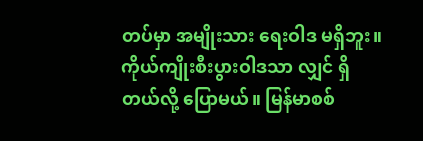တပ်မှာ အမျိုးသား ရေးဝါဒ မရှိဘူး။ ကိုယ်ကျိုးစီးပွားဝါဒသာ လျှင် ရှိတယ်လို့ ပြောမယ်။ မြန်မာစစ်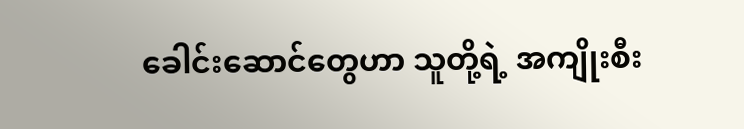ခေါင်းဆောင်တွေဟာ သူတို့ရဲ့ အကျိုးစီး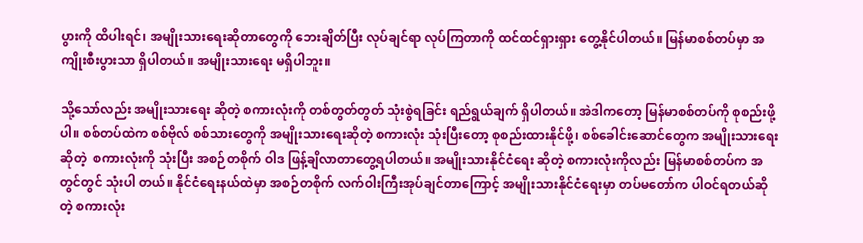ပွားကို ထိပါးရင်၊ အမျိုးသားရေးဆိုတာတွေကို ဘေးချိတ်ပြီး လုပ်ချင်ရာ လုပ်ကြတာကို ထင်ထင်ရှားရှား တွေ့နိုင်ပါတယ်။ မြန်မာစစ်တပ်မှာ အကျိုးစီးပွားသာ ရှိပါတယ်။ အမျိုးသားရေး မရှိပါဘူး။

သို့သော်လည်း အမျိုးသားရေး ဆိုတဲ့ စကားလုံးကို တစ်တွတ်တွတ် သုံးစွဲရခြင်း ရည်ရွယ်ချက် ရှိပါတယ်။ အဲဒါကတော့ မြန်မာစစ်တပ်ကို စုစည်းဖို့ပါ။ စစ်တပ်ထဲက စစ်ဗိုလ် စစ်သားတွေကို အမျိုးသားရေးဆိုတဲ့ စကားလုံး သုံးပြီးတော့ စုစည်းထားနိုင်ဖို့၊ စစ်ခေါင်းဆောင်တွေက အမျိုးသားရေးဆိုတဲ့  စကားလုံးကို သုံးပြီး အစဉ်တစိုက် ဝါဒ ဖြန့်ချိလာတာတွေ့ရပါတယ်။ အမျိုးသားနိုင်ငံရေး ဆိုတဲ့ စကားလုံးကိုလည်း မြန်မာစစ်တပ်က အတွင်တွင် သုံးပါ တယ်။ နိုင်ငံရေးနယ်ထဲမှာ အစဉ်တစိုက် လက်ဝါးကြီးအုပ်ချင်တာကြောင့် အမျိုးသားနိုင်ငံရေးမှာ တပ်မတော်က ပါဝင်ရတယ်ဆိုတဲ့ စကားလုံး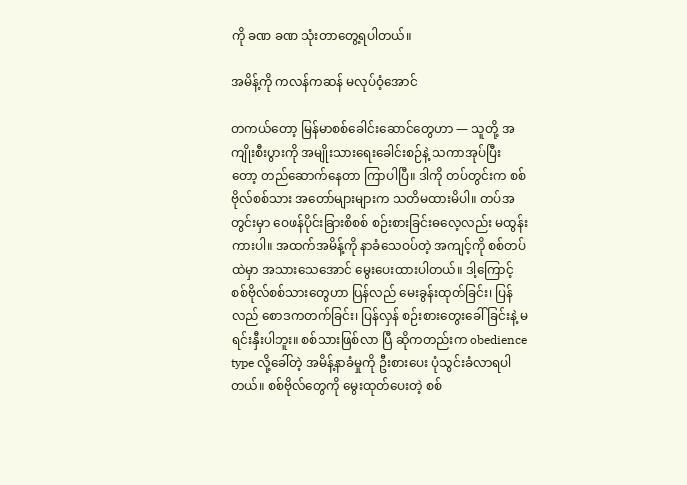ကို ခဏ ခဏ သုံးတာတွေ့ရပါတယ်။

အမိန့်ကို ကလန်ကဆန် မလုပ်ဝံ့အောင်

တကယ်တော့ မြန်မာစစ်ခေါင်းဆောင်တွေဟာ — သူတို့ အကျိုးစီးပွားကို အမျိုးသားရေးခေါင်းစဉ်နဲ့ သကာအုပ်ပြီး တော့ တည်ဆောက်နေတာ ကြာပါပြီ။ ဒါကို တပ်တွင်းက စစ်ဗိုလ်စစ်သား အတော်များများက သတိမထားမိပါ။ တပ်အတွင်းမှာ ဝေဖန်ပိုင်းခြားစိစစ် စဉ်းစားခြင်းဓလေ့လည်း မထွန်းကားပါ။ အထက်အမိန့်ကို နာခံသေဝပ်တဲ့ အကျင့်ကို စစ်တပ်ထဲမှာ အသားသေအောင် မွေးပေးထားပါတယ်။ ဒါ့ကြောင့် စစ်ဗိုလ်စစ်သားတွေဟာ ပြန်လည် မေးခွန်းထုတ်ခြင်း၊ ပြန်လည် စောဒကတက်ခြင်း၊ ပြန်လှန် စဉ်းစားတွေးခေါ်ခြင်းနဲ့ မရင်းနှီးပါဘူး။ စစ်သားဖြစ်လာ ပြီ ဆိုကတည်းက obedience type လို့ခေါ်တဲ့ အမိန့်နာခံမှုကို ဦးစားပေး ပုံသွင်းခံလာရပါတယ်။ စစ်ဗိုလ်တွေကို မွေးထုတ်ပေးတဲ့ စစ်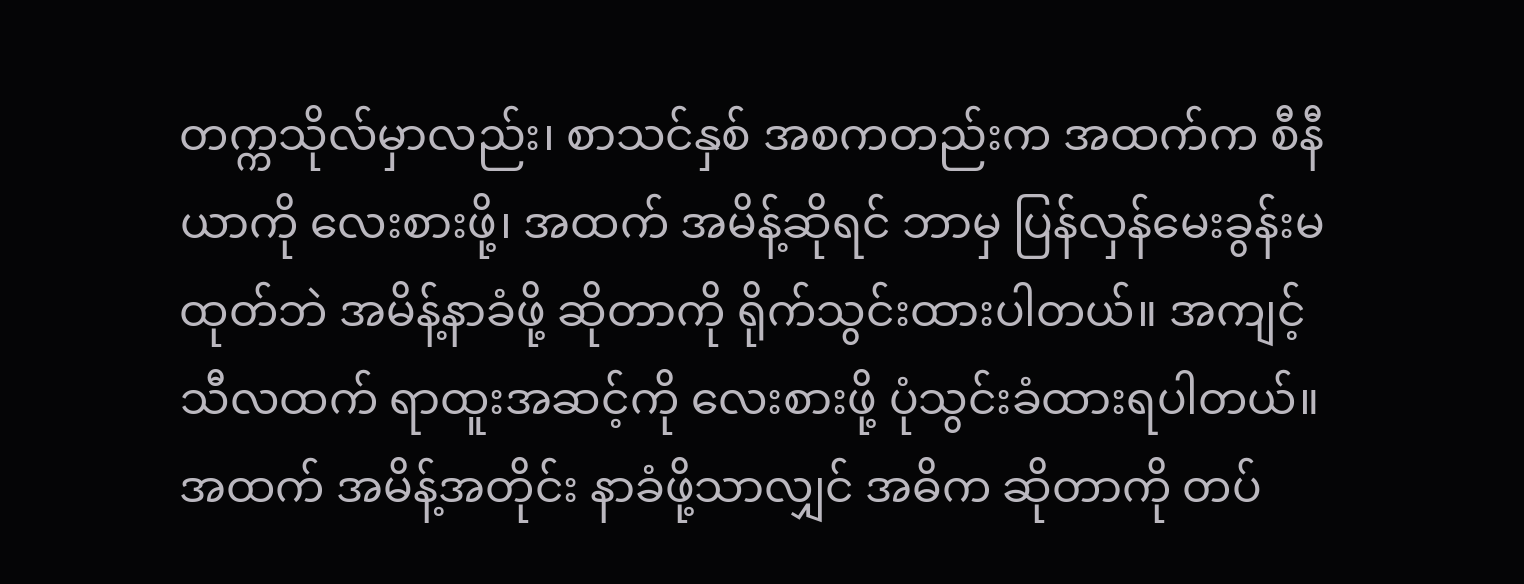တက္ကသိုလ်မှာလည်း၊ စာသင်နှစ် အစကတည်းက အထက်က စီနီယာကို လေးစားဖို့၊ အထက် အမိန့်ဆိုရင် ဘာမှ ပြန်လှန်မေးခွန်းမထုတ်ဘဲ အမိန့်နာခံဖို့ ဆိုတာကို ရိုက်သွင်းထားပါတယ်။ အကျင့်သီလထက် ရာထူးအဆင့်ကို လေးစားဖို့ ပုံသွင်းခံထားရပါတယ်။ အထက် အမိန့်အတိုင်း နာခံဖို့သာလျှင် အဓိက ဆိုတာကို တပ်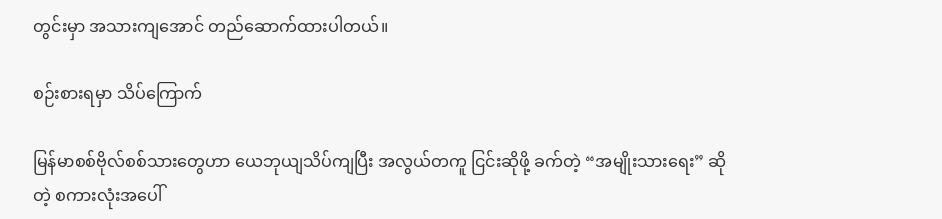တွင်းမှာ အသားကျအောင် တည်ဆောက်ထားပါတယ်။

စဉ်းစားရမှာ သိပ်ကြောက်

မြန်မာစစ်ဗိုလ်စစ်သားတွေဟာ ယေဘုယျသိပ်ကျပြီး အလွယ်တကူ ငြင်းဆိုဖို့ ခက်တဲ့ “အမျိုးသားရေး” ဆိုတဲ့ စကားလုံးအပေါ်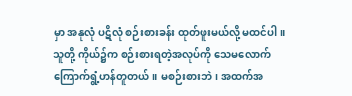မှာ အနုလုံ ပဋိလုံ စဉ်းစားခန်း ထုတ်ဖူးမယ်လို့ မထင်ပါ။ သူတို့ ကိုယ်၌က စဉ်းစားရတဲ့အလုပ်ကို သေမလောက် ကြောက်ရွံ့ဟန်တူတယ်။ မစဉ်းစားဘဲ၊ အထက်အ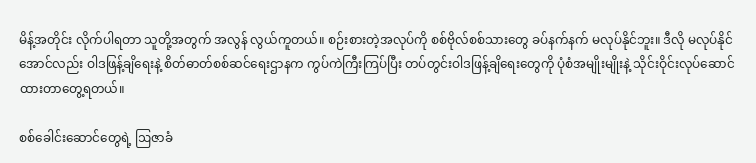မိန့်အတိုင်း လိုက်ပါရတာ သူတို့အတွက် အလွန် လွယ်ကူတယ်။ စဉ်းစားတဲ့အလုပ်ကို စစ်ဗိုလ်စစ်သားတွေ ခပ်နက်နက် မလုပ်နိုင်ဘူး။ ဒီလို မလုပ်နိုင်အောင်လည်း ဝါဒဖြန့်ချိရေးနဲ့ စိတ်ဓာတ်စစ်ဆင်ရေးဌာနက ကွပ်ကဲကြီးကြပ်ပြီး တပ်တွင်းဝါဒဖြန့်ချိရေးတွေကို ပုံစံအမျိုးမျိုးနဲ့ သိုင်းဝိုင်းလုပ်ဆောင်ထားတာတွေ့ရတယ်။

စစ်ခေါင်းဆောင်တွေရဲ့ ဩဇာခံ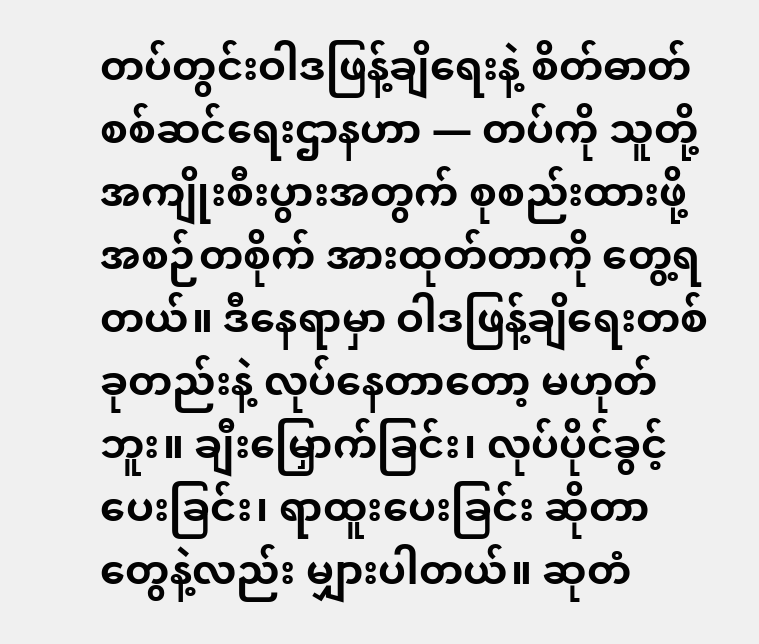တပ်တွင်းဝါဒဖြန့်ချိရေးနဲ့ စိတ်ဓာတ်စစ်ဆင်ရေးဌာနဟာ — တပ်ကို သူတို့ အကျိုးစီးပွားအတွက် စုစည်းထားဖို့ အစဉ်တစိုက် အားထုတ်တာကို တွေ့ရတယ်။ ဒီနေရာမှာ ဝါဒဖြန့်ချိရေးတစ်ခုတည်းနဲ့ လုပ်နေတာတော့ မဟုတ်ဘူး။ ချီးမြှောက်ခြင်း၊ လုပ်ပိုင်ခွင့်ပေးခြင်း၊ ရာထူးပေးခြင်း ဆိုတာတွေနဲ့လည်း မျှားပါတယ်။ ဆုတံ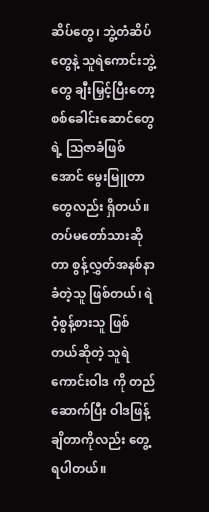ဆိပ်တွေ၊ ဘွဲ့တံဆိပ် တွေနဲ့ သူရဲကောင်းဘွဲ့တွေ ချီးမြှင့်ပြီးတော့ စစ်ခေါင်းဆောင်တွေရဲ့ ဩဇာခံဖြစ်အောင် မွေးမြူတာတွေလည်း ရှိတယ်။ တပ်မတော်သားဆိုတာ စွန့်လွှတ်အနစ်နာခံတဲ့သူ ဖြစ်တယ်၊ ရဲဝံ့စွန့်စားသူ ဖြစ်တယ်ဆိုတဲ့ သူရဲကောင်းဝါဒ ကို တည်ဆောက်ပြီး ဝါဒဖြန့်ချိတာကိုလည်း တွေ့ရပါတယ်။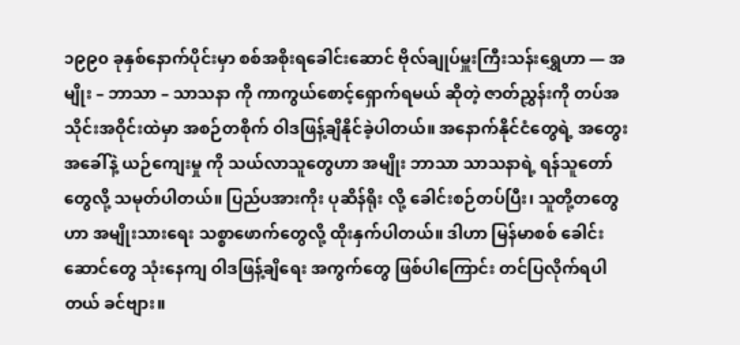၁၉၉၀ ခုနှစ်နောက်ပိုင်းမှာ စစ်အစိုးရခေါင်းဆောင် ဗိုလ်ချုပ်မှူးကြီးသန်းရွှေဟာ — အမျိုး – ဘာသာ – သာသနာ ကို ကာကွယ်စောင့်ရှောက်ရမယ် ဆိုတဲ့ ဇာတ်ညွှန်းကို တပ်အသိုင်းအဝိုင်းထဲမှာ အစဉ်တစိုက် ဝါဒဖြန့်ချိနိုင်ခဲ့ပါတယ်။ အနောက်နိုင်ငံတွေရဲ့ အတွေးအခေါ်နဲ့ ယဉ်ကျေးမှု ကို သယ်လာသူတွေဟာ အမျိုး ဘာသာ သာသနာရဲ့ ရန်သူတော်တွေလို့ သမုတ်ပါတယ်။ ပြည်ပအားကိုး ပုဆိန်ရိုး လို့ ခေါင်းစဉ်တပ်ပြီး၊ သူတို့တတွေဟာ အမျိုးသားရေး သစ္စာဖောက်တွေလို့ ထိုးနှက်ပါတယ်။ ဒါဟာ မြန်မာစစ် ခေါင်းဆောင်တွေ သုံးနေကျ ဝါဒဖြန့်ချိရေး အကွက်တွေ ဖြစ်ပါကြောင်း တင်ပြလိုက်ရပါတယ် ခင်ဗျား။